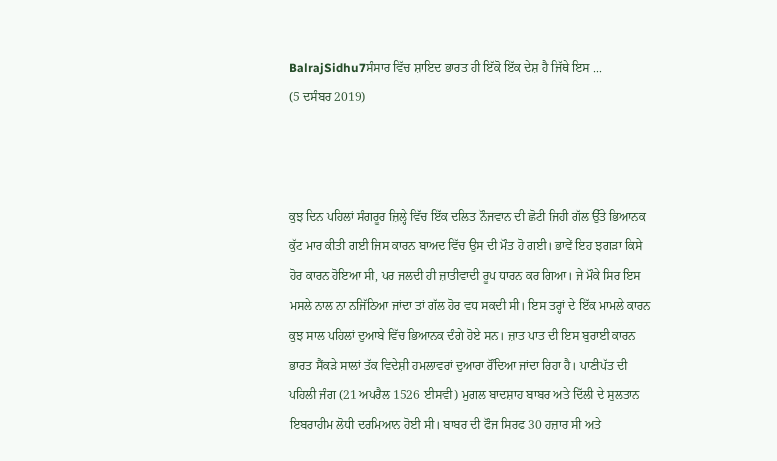BalrajSidhu7ਸੰਸਾਰ ਵਿੱਚ ਸ਼ਾਇਦ ਭਾਰਤ ਹੀ ਇੱਕੋ ਇੱਕ ਦੇਸ਼ ਹੈ ਜਿੱਥੇ ਇਸ ...
(5 ਦਸੰਬਰ 2019)



ਕੁਝ ਦਿਨ ਪਹਿਲਾਂ ਸੰਗਰੂਰ ਜ਼ਿਲ੍ਹੇ ਵਿੱਚ ਇੱਕ ਦਲਿਤ ਨੌਜਵਾਨ ਦੀ ਛੋਟੀ ਜਿਹੀ ਗੱਲ ਉੱਤੇ ਭਿਆਨਕ ਕੁੱਟ ਮਾਰ ਕੀਤੀ ਗਈ ਜਿਸ ਕਾਰਨ ਬਾਅਦ ਵਿੱਚ ਉਸ ਦੀ ਮੌਤ ਹੋ ਗਈ। ਭਾਵੇਂ ਇਹ ਝਗੜਾ ਕਿਸੇ ਹੋਰ ਕਾਰਨ ਹੋਇਆ ਸੀ, ਪਰ ਜਲਦੀ ਹੀ ਜ਼ਾਤੀਵਾਦੀ ਰੂਪ ਧਾਰਨ ਕਰ ਗਿਆ। ਜੇ ਮੌਕੇ ਸਿਰ ਇਸ ਮਸਲੇ ਨਾਲ ਨਾ ਨਜਿੱਠਿਆ ਜਾਂਦਾ ਤਾਂ ਗੱਲ ਹੋਰ ਵਧ ਸਕਦੀ ਸੀ। ਇਸ ਤਰ੍ਹਾਂ ਦੇ ਇੱਕ ਮਾਮਲੇ ਕਾਰਨ ਕੁਝ ਸਾਲ ਪਹਿਲਾਂ ਦੁਆਬੇ ਵਿੱਚ ਭਿਆਨਕ ਦੰਗੇ ਹੋਏ ਸਨ। ਜ਼ਾਤ ਪਾਤ ਦੀ ਇਸ ਬੁਰਾਈ ਕਾਰਨ ਭਾਰਤ ਸੈਂਕੜੇ ਸਾਲਾਂ ਤੱਕ ਵਿਦੇਸ਼ੀ ਹਮਲਾਵਰਾਂ ਦੁਆਰਾ ਰੌਂਦਿਆ ਜਾਂਦਾ ਰਿਹਾ ਹੈ। ਪਾਣੀਪੱਤ ਦੀ ਪਹਿਲੀ ਜੰਗ (21 ਅਪਰੈਲ 1526 ਈਸਵੀ) ਮੁਗਲ ਬਾਦਸ਼ਾਹ ਬਾਬਰ ਅਤੇ ਦਿੱਲੀ ਦੇ ਸੁਲਤਾਨ ਇਬਰਾਹੀਮ ਲੋਧੀ ਦਰਮਿਆਨ ਹੋਈ ਸੀ। ਬਾਬਰ ਦੀ ਫੌਜ ਸਿਰਫ 30 ਹਜ਼ਾਰ ਸੀ ਅਤੇ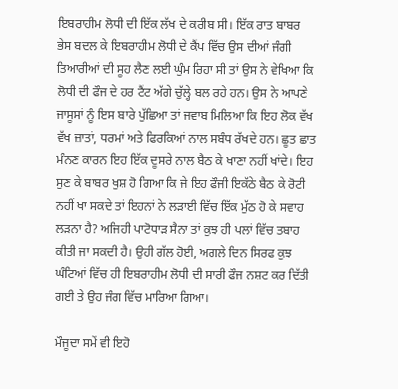ਇਬਰਾਹੀਮ ਲੋਧੀ ਦੀ ਇੱਕ ਲੱਖ ਦੇ ਕਰੀਬ ਸੀ। ਇੱਕ ਰਾਤ ਬਾਬਰ ਭੇਸ ਬਦਲ ਕੇ ਇਬਰਾਹੀਮ ਲੋਧੀ ਦੇ ਕੈਂਪ ਵਿੱਚ ਉਸ ਦੀਆਂ ਜੰਗੀ ਤਿਆਰੀਆਂ ਦੀ ਸੂਹ ਲੈਣ ਲਈ ਘੁੰਮ ਰਿਹਾ ਸੀ ਤਾਂ ਉਸ ਨੇ ਵੇਖਿਆ ਕਿ ਲੋਧੀ ਦੀ ਫੌਜ ਦੇ ਹਰ ਟੈਂਟ ਅੱਗੇ ਚੁੱਲ੍ਹੇ ਬਲ ਰਹੇ ਹਨ। ਉਸ ਨੇ ਆਪਣੇ ਜਾਸੂਸਾਂ ਨੂੰ ਇਸ ਬਾਰੇ ਪੁੱਛਿਆ ਤਾਂ ਜਵਾਬ ਮਿਲਿਆ ਕਿ ਇਹ ਲੋਕ ਵੱਖ ਵੱਖ ਜ਼ਾਤਾਂ, ਧਰਮਾਂ ਅਤੇ ਫਿਰਕਿਆਂ ਨਾਲ ਸਬੰਧ ਰੱਖਦੇ ਹਨ। ਛੂਤ ਛਾਤ ਮੰਨਣ ਕਾਰਨ ਇਹ ਇੱਕ ਦੂਸਰੇ ਨਾਲ ਬੈਠ ਕੇ ਖਾਣਾ ਨਹੀਂ ਖਾਂਦੇ। ਇਹ ਸੁਣ ਕੇ ਬਾਬਰ ਖੁਸ਼ ਹੋ ਗਿਆ ਕਿ ਜੇ ਇਹ ਫੌਜੀ ਇਕੱਠੇ ਬੈਠ ਕੇ ਰੋਟੀ ਨਹੀਂ ਖਾ ਸਕਦੇ ਤਾਂ ਇਹਨਾਂ ਨੇ ਲੜਾਈ ਵਿੱਚ ਇੱਕ ਮੁੱਠ ਹੋ ਕੇ ਸਵਾਹ ਲੜਨਾ ਹੈ? ਅਜਿਹੀ ਪਾਟੋਧਾੜ ਸੈਨਾ ਤਾਂ ਕੁਝ ਹੀ ਪਲਾਂ ਵਿੱਚ ਤਬਾਹ ਕੀਤੀ ਜਾ ਸਕਦੀ ਹੈ। ਉਹੀ ਗੱਲ ਹੋਈ, ਅਗਲੇ ਦਿਨ ਸਿਰਫ ਕੁਝ ਘੰਟਿਆਂ ਵਿੱਚ ਹੀ ਇਬਰਾਹੀਮ ਲੋਧੀ ਦੀ ਸਾਰੀ ਫੌਜ ਨਸ਼ਟ ਕਰ ਦਿੱਤੀ ਗਈ ਤੇ ਉਹ ਜੰਗ ਵਿੱਚ ਮਾਰਿਆ ਗਿਆ।

ਮੌਜੂਦਾ ਸਮੇਂ ਵੀ ਇਹੋ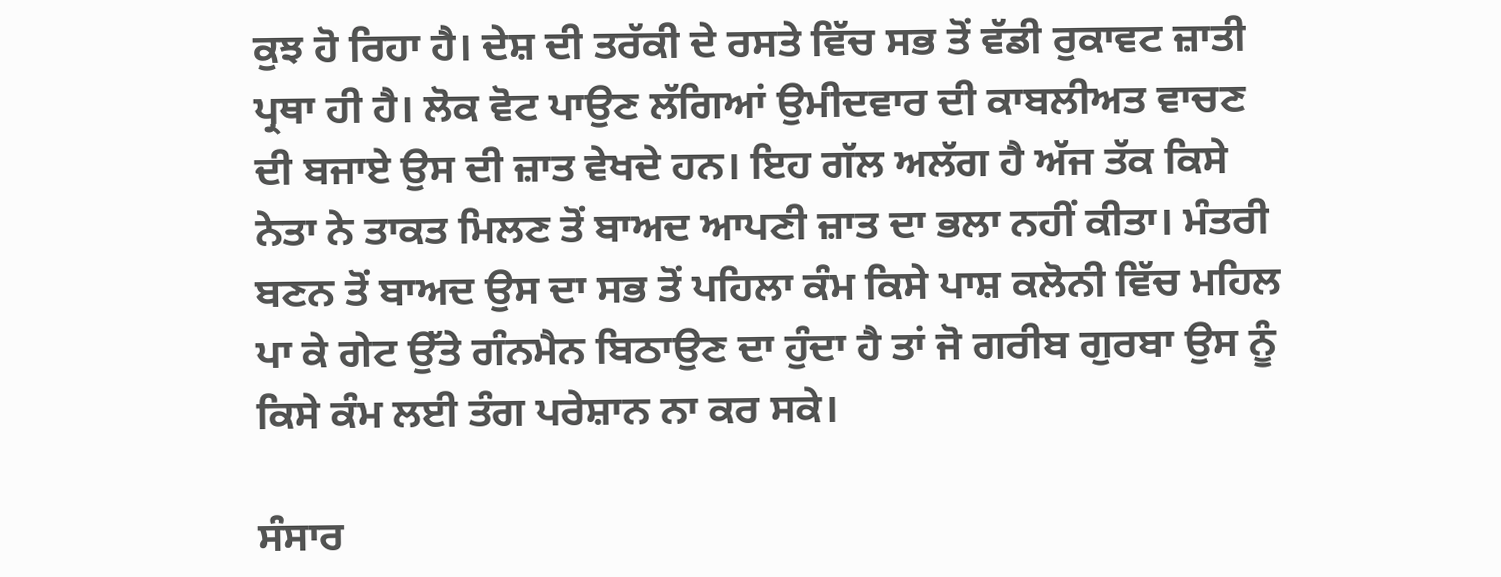ਕੁਝ ਹੋ ਰਿਹਾ ਹੈ। ਦੇਸ਼ ਦੀ ਤਰੱਕੀ ਦੇ ਰਸਤੇ ਵਿੱਚ ਸਭ ਤੋਂ ਵੱਡੀ ਰੁਕਾਵਟ ਜ਼ਾਤੀ ਪ੍ਰਥਾ ਹੀ ਹੈ। ਲੋਕ ਵੋਟ ਪਾਉਣ ਲੱਗਿਆਂ ਉਮੀਦਵਾਰ ਦੀ ਕਾਬਲੀਅਤ ਵਾਚਣ ਦੀ ਬਜਾਏ ਉਸ ਦੀ ਜ਼ਾਤ ਵੇਖਦੇ ਹਨ। ਇਹ ਗੱਲ ਅਲੱਗ ਹੈ ਅੱਜ ਤੱਕ ਕਿਸੇ ਨੇਤਾ ਨੇ ਤਾਕਤ ਮਿਲਣ ਤੋਂ ਬਾਅਦ ਆਪਣੀ ਜ਼ਾਤ ਦਾ ਭਲਾ ਨਹੀਂ ਕੀਤਾ। ਮੰਤਰੀ ਬਣਨ ਤੋਂ ਬਾਅਦ ਉਸ ਦਾ ਸਭ ਤੋਂ ਪਹਿਲਾ ਕੰਮ ਕਿਸੇ ਪਾਸ਼ ਕਲੋਨੀ ਵਿੱਚ ਮਹਿਲ ਪਾ ਕੇ ਗੇਟ ਉੱਤੇ ਗੰਨਮੈਨ ਬਿਠਾਉਣ ਦਾ ਹੁੰਦਾ ਹੈ ਤਾਂ ਜੋ ਗਰੀਬ ਗੁਰਬਾ ਉਸ ਨੂੰ ਕਿਸੇ ਕੰਮ ਲਈ ਤੰਗ ਪਰੇਸ਼ਾਨ ਨਾ ਕਰ ਸਕੇ।

ਸੰਸਾਰ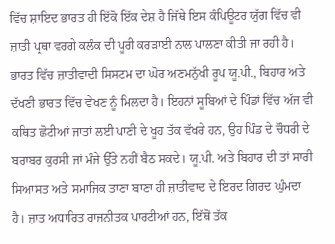ਵਿੱਚ ਸ਼ਾਇਦ ਭਾਰਤ ਹੀ ਇੱਕੋ ਇੱਕ ਦੇਸ਼ ਹੈ ਜਿੱਥੇ ਇਸ ਕੰਪਿਊਟਰ ਯੁੱਗ ਵਿੱਚ ਵੀ ਜ਼ਾਤੀ ਪ੍ਰਥਾ ਵਰਗੇ ਕਲੰਕ ਦੀ ਪੂਰੀ ਕਰੜਾਈ ਨਾਲ ਪਾਲਣਾ ਕੀਤੀ ਜਾ ਰਹੀ ਹੈ। ਭਾਰਤ ਵਿੱਚ ਜ਼ਾਤੀਵਾਦੀ ਸਿਸਟਮ ਦਾ ਘੋਰ ਅਣਮਨੁੱਖੀ ਰੂਪ ਯੂ.ਪੀ., ਬਿਹਾਰ ਅਤੇ ਦੱਖਣੀ ਭਾਰਤ ਵਿੱਚ ਵੇਖਣ ਨੂੰ ਮਿਲਦਾ ਹੈ। ਇਹਨਾਂ ਸੂਬਿਆਂ ਦੇ ਪਿੰਡਾਂ ਵਿੱਚ ਅੱਜ ਵੀ ਕਥਿਤ ਛੋਟੀਆਂ ਜਾਤਾਂ ਲਈ ਪਾਣੀ ਦੇ ਖੂਹ ਤੱਕ ਵੱਖਰੇ ਹਨ, ਉਹ ਪਿੰਡ ਦੇ ਚੌਧਰੀ ਦੇ ਬਰਾਬਰ ਕੁਰਸੀ ਜਾਂ ਮੰਜੇ ਉੱਤੇ ਨਹੀਂ ਬੈਠ ਸਕਦੇ। ਯੂ.ਪੀ. ਅਤੇ ਬਿਹਾਰ ਦੀ ਤਾਂ ਸਾਰੀ ਸਿਆਸਤ ਅਤੇ ਸਮਾਜਿਕ ਤਾਣਾ ਬਾਣਾ ਹੀ ਜ਼ਾਤੀਵਾਦ ਦੇ ਇਰਦ ਗਿਰਦ ਘੁੰਮਦਾ ਹੈ। ਜ਼ਾਤ ਅਧਾਰਿਤ ਰਾਜਨੀਤਕ ਪਾਰਟੀਆਂ ਹਨ, ਇੱਥੋਂ ਤੱਕ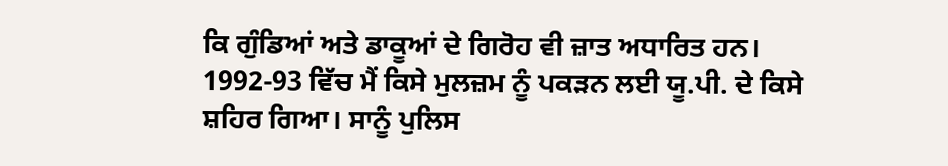ਕਿ ਗੁੰਡਿਆਂ ਅਤੇ ਡਾਕੂਆਂ ਦੇ ਗਿਰੋਹ ਵੀ ਜ਼ਾਤ ਅਧਾਰਿਤ ਹਨ। 1992-93 ਵਿੱਚ ਮੈਂ ਕਿਸੇ ਮੁਲਜ਼ਮ ਨੂੰ ਪਕੜਨ ਲਈ ਯੂ.ਪੀ. ਦੇ ਕਿਸੇ ਸ਼ਹਿਰ ਗਿਆ। ਸਾਨੂੰ ਪੁਲਿਸ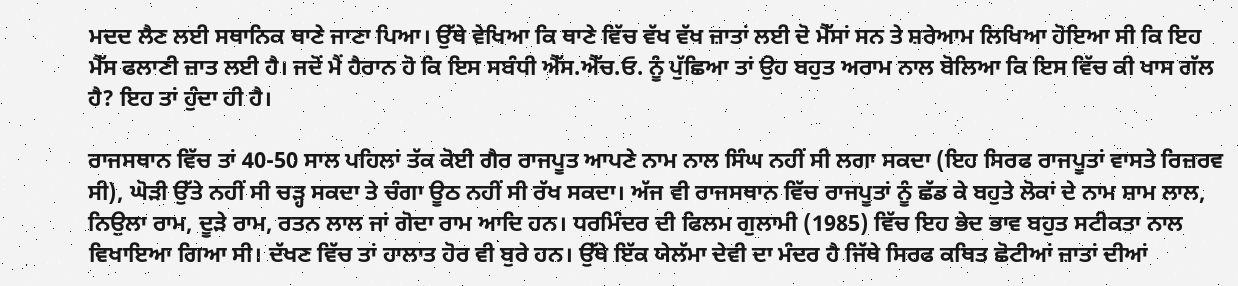ਮਦਦ ਲੈਣ ਲਈ ਸਥਾਨਿਕ ਥਾਣੇ ਜਾਣਾ ਪਿਆ। ਉੱਥੇ ਵੇਖਿਆ ਕਿ ਥਾਣੇ ਵਿੱਚ ਵੱਖ ਵੱਖ ਜ਼ਾਤਾਂ ਲਈ ਦੋ ਮੈੱਸਾਂ ਸਨ ਤੇ ਸ਼ਰੇਆਮ ਲਿਖਿਆ ਹੋਇਆ ਸੀ ਕਿ ਇਹ ਮੈੱਸ ਫਲਾਣੀ ਜ਼ਾਤ ਲਈ ਹੈ। ਜਦੋਂ ਮੈਂ ਹੈਰਾਨ ਹੋ ਕਿ ਇਸ ਸਬੰਧੀ ਐੱਸ.ਐੱਚ.ਓ. ਨੂੰ ਪੁੱਛਿਆ ਤਾਂ ਉਹ ਬਹੁਤ ਅਰਾਮ ਨਾਲ ਬੋਲਿਆ ਕਿ ਇਸ ਵਿੱਚ ਕੀ ਖਾਸ ਗੱਲ ਹੈ? ਇਹ ਤਾਂ ਹੁੰਦਾ ਹੀ ਹੈ।

ਰਾਜਸਥਾਨ ਵਿੱਚ ਤਾਂ 40-50 ਸਾਲ ਪਹਿਲਾਂ ਤੱਕ ਕੋਈ ਗੈਰ ਰਾਜਪੂਤ ਆਪਣੇ ਨਾਮ ਨਾਲ ਸਿੰਘ ਨਹੀਂ ਸੀ ਲਗਾ ਸਕਦਾ (ਇਹ ਸਿਰਫ ਰਾਜਪੂਤਾਂ ਵਾਸਤੇ ਰਿਜ਼ਰਵ ਸੀ), ਘੋੜੀ ਉੱਤੇ ਨਹੀਂ ਸੀ ਚੜ੍ਹ ਸਕਦਾ ਤੇ ਚੰਗਾ ਊਠ ਨਹੀਂ ਸੀ ਰੱਖ ਸਕਦਾ। ਅੱਜ ਵੀ ਰਾਜਸਥਾਨ ਵਿੱਚ ਰਾਜਪੂਤਾਂ ਨੂੰ ਛੱਡ ਕੇ ਬਹੁਤੇ ਲੋਕਾਂ ਦੇ ਨਾਮ ਸ਼ਾਮ ਲਾਲ, ਨਿਉਲਾ ਰਾਮ, ਦੂੜੇ ਰਾਮ, ਰਤਨ ਲਾਲ ਜਾਂ ਗੋਦਾ ਰਾਮ ਆਦਿ ਹਨ। ਧਰਮਿੰਦਰ ਦੀ ਫਿਲਮ ਗੁਲਾਮੀ (1985) ਵਿੱਚ ਇਹ ਭੇਦ ਭਾਵ ਬਹੁਤ ਸਟੀਕਤਾ ਨਾਲ ਵਿਖਾਇਆ ਗਿਆ ਸੀ। ਦੱਖਣ ਵਿੱਚ ਤਾਂ ਹਾਲਾਤ ਹੋਰ ਵੀ ਬੁਰੇ ਹਨ। ਉੱਥੇ ਇੱਕ ਯੇਲੱਮਾ ਦੇਵੀ ਦਾ ਮੰਦਰ ਹੈ ਜਿੱਥੇ ਸਿਰਫ ਕਥਿਤ ਛੋਟੀਆਂ ਜ਼ਾਤਾਂ ਦੀਆਂ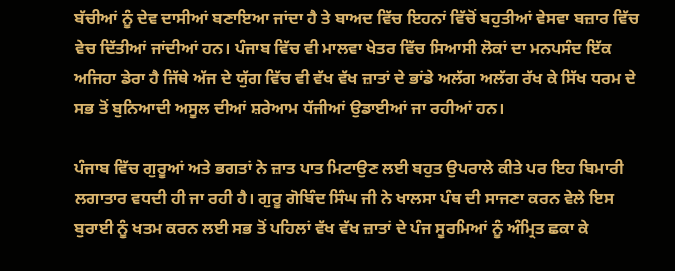ਬੱਚੀਆਂ ਨੂੰ ਦੇਵ ਦਾਸੀਆਂ ਬਣਾਇਆ ਜਾਂਦਾ ਹੈ ਤੇ ਬਾਅਦ ਵਿੱਚ ਇਹਨਾਂ ਵਿੱਚੋਂ ਬਹੁਤੀਆਂ ਵੇਸਵਾ ਬਜ਼ਾਰ ਵਿੱਚ ਵੇਚ ਦਿੱਤੀਆਂ ਜਾਂਦੀਆਂ ਹਨ। ਪੰਜਾਬ ਵਿੱਚ ਵੀ ਮਾਲਵਾ ਖੇਤਰ ਵਿੱਚ ਸਿਆਸੀ ਲੋਕਾਂ ਦਾ ਮਨਪਸੰਦ ਇੱਕ ਅਜਿਹਾ ਡੇਰਾ ਹੈ ਜਿੱਥੇ ਅੱਜ ਦੇ ਯੁੱਗ ਵਿੱਚ ਵੀ ਵੱਖ ਵੱਖ ਜ਼ਾਤਾਂ ਦੇ ਭਾਂਡੇ ਅਲੱਗ ਅਲੱਗ ਰੱਖ ਕੇ ਸਿੱਖ ਧਰਮ ਦੇ ਸਭ ਤੋਂ ਬੁਨਿਆਦੀ ਅਸੂਲ ਦੀਆਂ ਸ਼ਰੇਆਮ ਧੱਜੀਆਂ ਉਡਾਈਆਂ ਜਾ ਰਹੀਆਂ ਹਨ।

ਪੰਜਾਬ ਵਿੱਚ ਗੁਰੂਆਂ ਅਤੇ ਭਗਤਾਂ ਨੇ ਜ਼ਾਤ ਪਾਤ ਮਿਟਾਉਣ ਲਈ ਬਹੁਤ ਉਪਰਾਲੇ ਕੀਤੇ ਪਰ ਇਹ ਬਿਮਾਰੀ ਲਗਾਤਾਰ ਵਧਦੀ ਹੀ ਜਾ ਰਹੀ ਹੈ। ਗੁਰੂ ਗੋਬਿੰਦ ਸਿੰਘ ਜੀ ਨੇ ਖਾਲਸਾ ਪੰਥ ਦੀ ਸਾਜਣਾ ਕਰਨ ਵੇਲੇ ਇਸ ਬੁਰਾਈ ਨੂੰ ਖਤਮ ਕਰਨ ਲਈ ਸਭ ਤੋਂ ਪਹਿਲਾਂ ਵੱਖ ਵੱਖ ਜ਼ਾਤਾਂ ਦੇ ਪੰਜ ਸੂਰਮਿਆਂ ਨੂੰ ਅੰਮ੍ਰਿਤ ਛਕਾ ਕੇ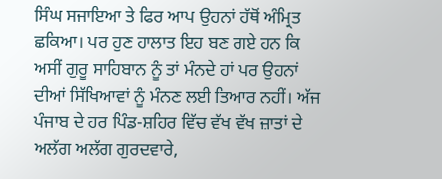ਸਿੰਘ ਸਜਾਇਆ ਤੇ ਫਿਰ ਆਪ ਉਹਨਾਂ ਹੱਥੋਂ ਅੰਮ੍ਰਿਤ ਛਕਿਆ। ਪਰ ਹੁਣ ਹਾਲਾਤ ਇਹ ਬਣ ਗਏ ਹਨ ਕਿ ਅਸੀਂ ਗੁਰੂ ਸਾਹਿਬਾਨ ਨੂੰ ਤਾਂ ਮੰਨਦੇ ਹਾਂ ਪਰ ਉਹਨਾਂ ਦੀਆਂ ਸਿੱਖਿਆਵਾਂ ਨੂੰ ਮੰਨਣ ਲਈ ਤਿਆਰ ਨਹੀਂ। ਅੱਜ ਪੰਜਾਬ ਦੇ ਹਰ ਪਿੰਡ-ਸ਼ਹਿਰ ਵਿੱਚ ਵੱਖ ਵੱਖ ਜ਼ਾਤਾਂ ਦੇ ਅਲੱਗ ਅਲੱਗ ਗੁਰਦਵਾਰੇ,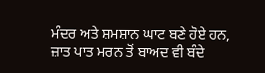ਮੰਦਰ ਅਤੇ ਸ਼ਮਸ਼ਾਨ ਘਾਟ ਬਣੇ ਹੋਏ ਹਨ, ਜ਼ਾਤ ਪਾਤ ਮਰਨ ਤੋਂ ਬਾਅਦ ਵੀ ਬੰਦੇ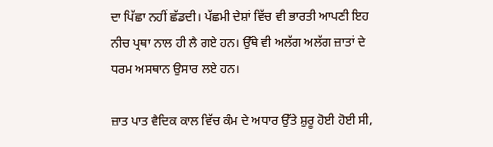ਦਾ ਪਿੱਛਾ ਨਹੀਂ ਛੱਡਦੀ। ਪੱਛਮੀ ਦੇਸ਼ਾਂ ਵਿੱਚ ਵੀ ਭਾਰਤੀ ਆਪਣੀ ਇਹ ਨੀਚ ਪ੍ਰਥਾ ਨਾਲ ਹੀ ਲੈ ਗਏ ਹਨ। ਉੱਥੇ ਵੀ ਅਲੱਗ ਅਲੱਗ ਜ਼ਾਤਾਂ ਦੇ ਧਰਮ ਅਸਥਾਨ ਉਸਾਰ ਲਏ ਹਨ।

ਜ਼ਾਤ ਪਾਤ ਵੈਦਿਕ ਕਾਲ ਵਿੱਚ ਕੰਮ ਦੇ ਅਧਾਰ ਉੱਤੇ ਸ਼ੁਰੂ ਹੋਈ ਹੋਈ ਸੀ,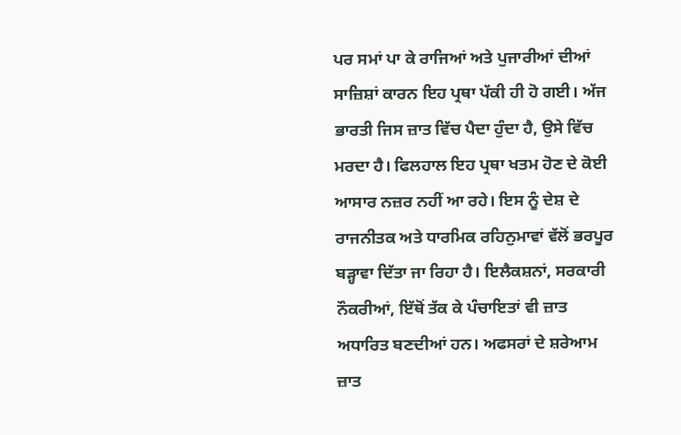ਪਰ ਸਮਾਂ ਪਾ ਕੇ ਰਾਜਿਆਂ ਅਤੇ ਪੁਜਾਰੀਆਂ ਦੀਆਂ ਸਾਜ਼ਿਸ਼ਾਂ ਕਾਰਨ ਇਹ ਪ੍ਰਥਾ ਪੱਕੀ ਹੀ ਹੋ ਗਈ। ਅੱਜ ਭਾਰਤੀ ਜਿਸ ਜ਼ਾਤ ਵਿੱਚ ਪੈਦਾ ਹੁੰਦਾ ਹੈ, ਉਸੇ ਵਿੱਚ ਮਰਦਾ ਹੈ। ਫਿਲਹਾਲ ਇਹ ਪ੍ਰਥਾ ਖਤਮ ਹੋਣ ਦੇ ਕੋਈ ਆਸਾਰ ਨਜ਼ਰ ਨਹੀਂ ਆ ਰਹੇ। ਇਸ ਨੂੰ ਦੇਸ਼ ਦੇ ਰਾਜਨੀਤਕ ਅਤੇ ਧਾਰਮਿਕ ਰਹਿਨੁਮਾਵਾਂ ਵੱਲੋਂ ਭਰਪੂਰ ਬੜ੍ਹਾਵਾ ਦਿੱਤਾ ਜਾ ਰਿਹਾ ਹੈ। ਇਲੈਕਸ਼ਨਾਂ, ਸਰਕਾਰੀ ਨੌਕਰੀਆਂ, ਇੱਥੋਂ ਤੱਕ ਕੇ ਪੰਚਾਇਤਾਂ ਵੀ ਜ਼ਾਤ ਅਧਾਰਿਤ ਬਣਦੀਆਂ ਹਨ। ਅਫਸਰਾਂ ਦੇ ਸ਼ਰੇਆਮ ਜ਼ਾਤ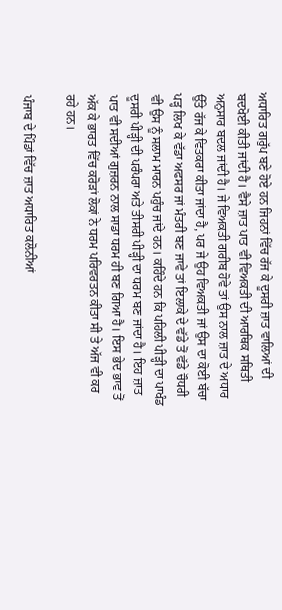ਅਧਾਰਿਤ ਗਰੁੱਪ ਬਣੇ ਹੋਏ ਹਨ ਜਿਹਨਾਂ ਵਿੱਚ ਰੱਜ ਕੇ ਦੂਸਰੀ ਜ਼ਾਤ ਵਾਲਿਆਂ ਦੀ ਬਦਖੋਈ ਕੀਤੀ ਜਾਂਦੀ ਹੈ। ਵੈਸੇ ਜ਼ਾਤ ਪਾਤ ਵੀ ਵਿਅਕਤੀ ਦੀ ਆਰਥਿਕ ਸਥਿਤੀ ਅਨੁਸਾਰ ਬਦਲ ਜਾਂਦੀ ਹੈ। ਜੇ ਵਿਅਕਤੀ ਗਰੀਬ ਹੋਵੇ ਤਾਂ ਉਸ ਨਾਲ ਜ਼ਾਤ ਦੇ ਅਧਾਰ ਉੱਤੇ ਰੱਜ ਕੇ ਵਿਤਕਰਾ ਕੀਤਾ ਜਾਂਦਾ ਹੈ, ਪਰ ਜੇ ਉਹ ਵਿਅਕਤੀ ਜਾਂ ਉਸ ਦਾ ਕੋਈ ਬੱਚਾ ਪੜ੍ਹ ਲਿਖ ਕੇ ਵੱਡਾ ਅਫਸਰ ਜਾਂ ਮੰਤਰੀ ਬਣ ਜਾਵੇ ਤਾਂ ਇਲਾਕੇ ਦੇ ਵੱਡੇ ਤੋਂ ਵੱਡੇ ਚੌਧਰੀ ਵੀ ਉਸ ਨੂੰ ਸਲਾਮ ਮਾਰਨ ਪਹੁੰਚ ਜਾਂਦੇ ਹਨ। ਕਹਿੰਦੇ ਹਨ ਕਿ ਪਹਿਲੀ ਪੀੜ੍ਹੀ ਦਾ ਪਾਖੰਡ ਦੂਸਰੀ ਪੀੜ੍ਹੀ ਦੀ ਪਰੰਪਰਾ ਅਤੇ ਤੀਸਰੀ ਪੀੜ੍ਹੀ ਦਾ ਧਰਮ ਬਣ ਜਾਂਦਾ ਹੈ। ਇਹ ਜ਼ਾਤ ਪਾਤ ਵੀ ਸਦੀਆਂ ਗੁਜ਼ਰਨ ਨਾਲ ਸਾਡਾ ਧਰਮ ਹੀ ਬਣ ਗਿਆ ਹੈ। ਇਸ ਭੇਦ ਭਾਵ ਤੋਂ ਅੱਕ ਕੇ ਭਾਰਤ ਵਿੱਚ ਕਰੋੜਾਂ ਲੋਕਾਂ ਨੇ ਧਰਮ ਪਰਿਵਰਤਨ ਕੀਤਾ ਸੀ ਤੇ ਅੱਜ ਵੀ ਕਰ ਰਹੇ ਹਨ।

ਪੰਜਾਬ ਦੇ ਪਿੰਡਾਂ ਵਿੱਚ ਜ਼ਾਤ ਅਧਾਰਿਤ ਕਲੋਨੀਆਂ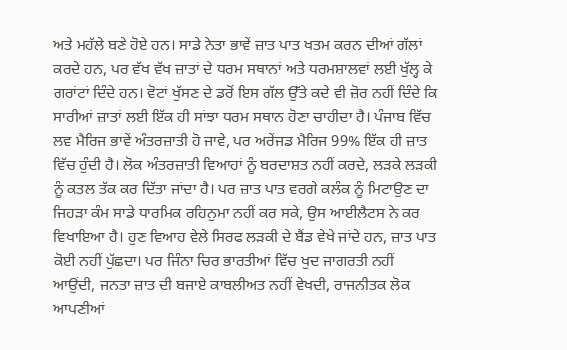ਅਤੇ ਮਹੱਲੇ ਬਣੇ ਹੋਏ ਹਨ। ਸਾਡੇ ਨੇਤਾ ਭਾਵੇਂ ਜ਼ਾਤ ਪਾਤ ਖਤਮ ਕਰਨ ਦੀਆਂ ਗੱਲਾਂ ਕਰਦੇ ਹਨ, ਪਰ ਵੱਖ ਵੱਖ ਜ਼ਾਤਾਂ ਦੇ ਧਰਮ ਸਥਾਨਾਂ ਅਤੇ ਧਰਮਸ਼ਾਲਵਾਂ ਲਈ ਖੁੱਲ੍ਹ ਕੇ ਗਰਾਂਟਾਂ ਦਿੰਦੇ ਹਨ। ਵੋਟਾਂ ਖੁੱਸਣ ਦੇ ਡਰੋਂ ਇਸ ਗੱਲ ਉੱਤੇ ਕਦੇ ਵੀ ਜ਼ੋਰ ਨਹੀਂ ਦਿੰਦੇ ਕਿ ਸਾਰੀਆਂ ਜ਼ਾਤਾਂ ਲਈ ਇੱਕ ਹੀ ਸਾਂਝਾ ਧਰਮ ਸਥਾਨ ਹੋਣਾ ਚਾਹੀਦਾ ਹੈ। ਪੰਜਾਬ ਵਿੱਚ ਲਵ ਮੈਰਿਜ ਭਾਵੇਂ ਅੰਤਰਜ਼ਾਤੀ ਹੋ ਜਾਵੇ, ਪਰ ਅਰੇਂਜਡ ਮੈਰਿਜ 99% ਇੱਕ ਹੀ ਜ਼ਾਤ ਵਿੱਚ ਹੁੰਦੀ ਹੈ। ਲੋਕ ਅੰਤਰਜ਼ਾਤੀ ਵਿਆਹਾਂ ਨੂੰ ਬਰਦਾਸ਼ਤ ਨਹੀਂ ਕਰਦੇ, ਲੜਕੇ ਲੜਕੀ ਨੂੰ ਕਤਲ ਤੱਕ ਕਰ ਦਿੱਤਾ ਜਾਂਦਾ ਹੈ। ਪਰ ਜ਼ਾਤ ਪਾਤ ਵਰਗੇ ਕਲੰਕ ਨੂੰ ਮਿਟਾਉਣ ਦਾ ਜਿਹੜਾ ਕੰਮ ਸਾਡੇ ਧਾਰਮਿਕ ਰਹਿਨੁਮਾ ਨਹੀਂ ਕਰ ਸਕੇ, ਉਸ ਆਈਲੈਟਸ ਨੇ ਕਰ ਵਿਖਾਇਆ ਹੈ। ਹੁਣ ਵਿਆਹ ਵੇਲੇ ਸਿਰਫ ਲੜਕੀ ਦੇ ਬੈਂਡ ਵੇਖੇ ਜਾਂਦੇ ਹਨ, ਜ਼ਾਤ ਪਾਤ ਕੋਈ ਨਹੀਂ ਪੁੱਛਦਾ। ਪਰ ਜਿੰਨਾ ਚਿਰ ਭਾਰਤੀਆਂ ਵਿੱਚ ਖੁਦ ਜਾਗਰਤੀ ਨਹੀਂ ਆਉਂਦੀ, ਜਨਤਾ ਜ਼ਾਤ ਦੀ ਬਜਾਏ ਕਾਬਲੀਅਤ ਨਹੀਂ ਵੇਖਦੀ, ਰਾਜਨੀਤਕ ਲੋਕ ਆਪਣੀਆਂ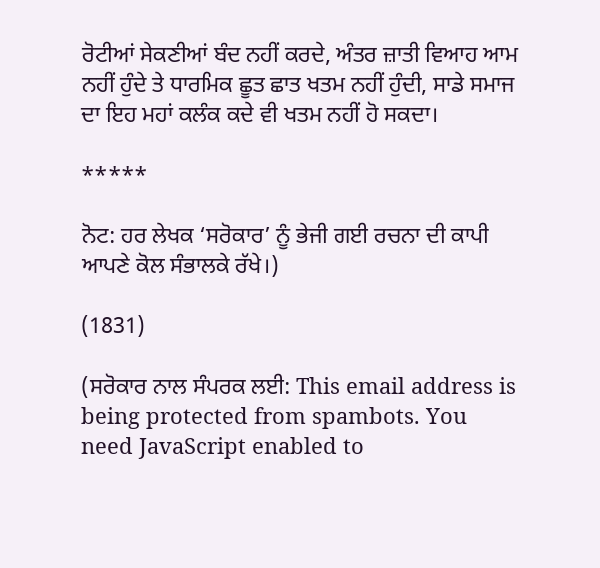ਰੋਟੀਆਂ ਸੇਕਣੀਆਂ ਬੰਦ ਨਹੀਂ ਕਰਦੇ, ਅੰਤਰ ਜ਼ਾਤੀ ਵਿਆਹ ਆਮ ਨਹੀਂ ਹੁੰਦੇ ਤੇ ਧਾਰਮਿਕ ਛੂਤ ਛਾਤ ਖਤਮ ਨਹੀਂ ਹੁੰਦੀ, ਸਾਡੇ ਸਮਾਜ ਦਾ ਇਹ ਮਹਾਂ ਕਲੰਕ ਕਦੇ ਵੀ ਖਤਮ ਨਹੀਂ ਹੋ ਸਕਦਾ।

*****

ਨੋਟ: ਹਰ ਲੇਖਕ ‘ਸਰੋਕਾਰ’ ਨੂੰ ਭੇਜੀ ਗਈ ਰਚਨਾ ਦੀ ਕਾਪੀ ਆਪਣੇ ਕੋਲ ਸੰਭਾਲਕੇ ਰੱਖੇ।)

(1831)

(ਸਰੋਕਾਰ ਨਾਲ ਸੰਪਰਕ ਲਈ: This email address is being protected from spambots. You need JavaScript enabled to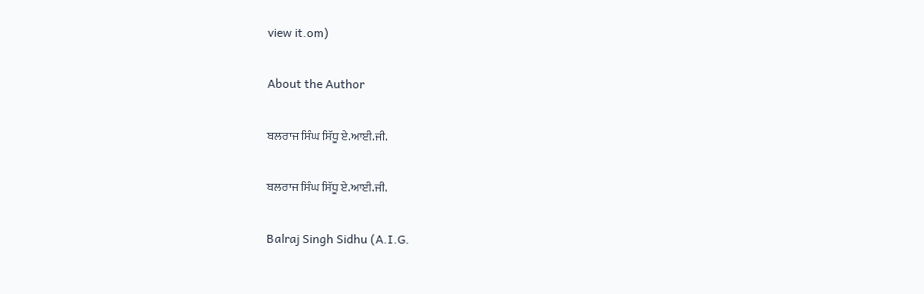view it.om)

About the Author

ਬਲਰਾਜ ਸਿੰਘ ਸਿੱਧੂ ਏ.ਆਈ.ਜੀ.

ਬਲਰਾਜ ਸਿੰਘ ਸਿੱਧੂ ਏ.ਆਈ.ਜੀ.

Balraj Singh Sidhu (A.I.G.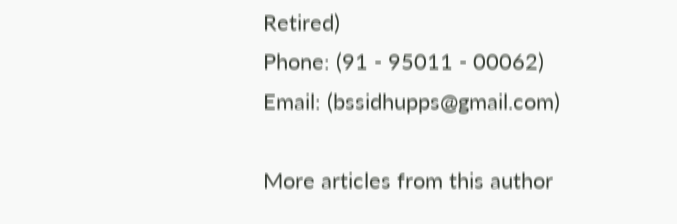Retired)
Phone: (91 - 95011 - 00062)
Email: (bssidhupps@gmail.com)

More articles from this author